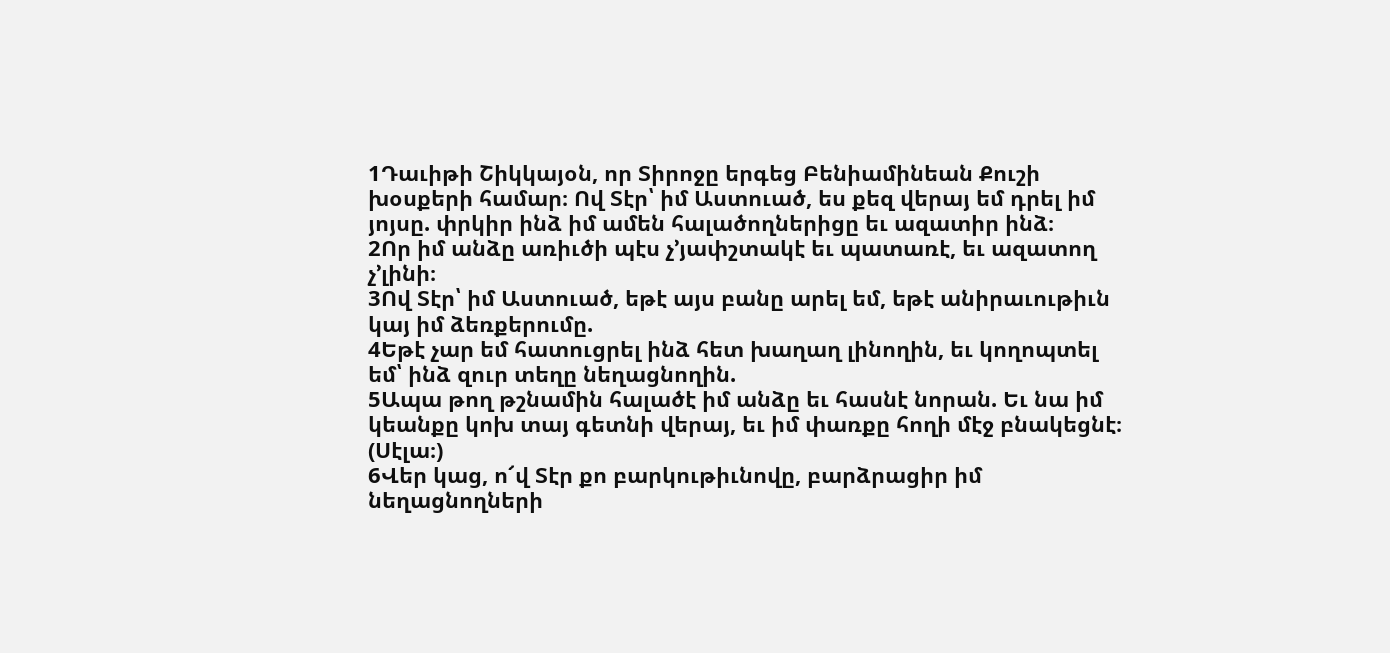1Դաւիթի Շիկկայօն, որ Տիրոջը երգեց Բենիամինեան Քուշի խօսքերի համար։ Ով Տէր՝ իմ Աստուած, ես քեզ վերայ եմ դրել իմ յոյսը. փրկիր ինձ իմ ամեն հալածողներիցը եւ ազատիր ինձ։
2Որ իմ անձը առիւծի պէս չ’յափշտակէ եւ պատառէ, եւ ազատող չ’լինի։
3Ով Տէր՝ իմ Աստուած, եթէ այս բանը արել եմ, եթէ անիրաւութիւն կայ իմ ձեռքերումը.
4Եթէ չար եմ հատուցրել ինձ հետ խաղաղ լինողին, եւ կողոպտել եմ՝ ինձ զուր տեղը նեղացնողին.
5Ապա թող թշնամին հալածէ իմ անձը եւ հասնէ նորան. Եւ նա իմ կեանքը կոխ տայ գետնի վերայ, եւ իմ փառքը հողի մէջ բնակեցնէ։ (Սէլա։)
6Վեր կաց, ո՜վ Տէր քո բարկութիւնովը, բարձրացիր իմ նեղացնողների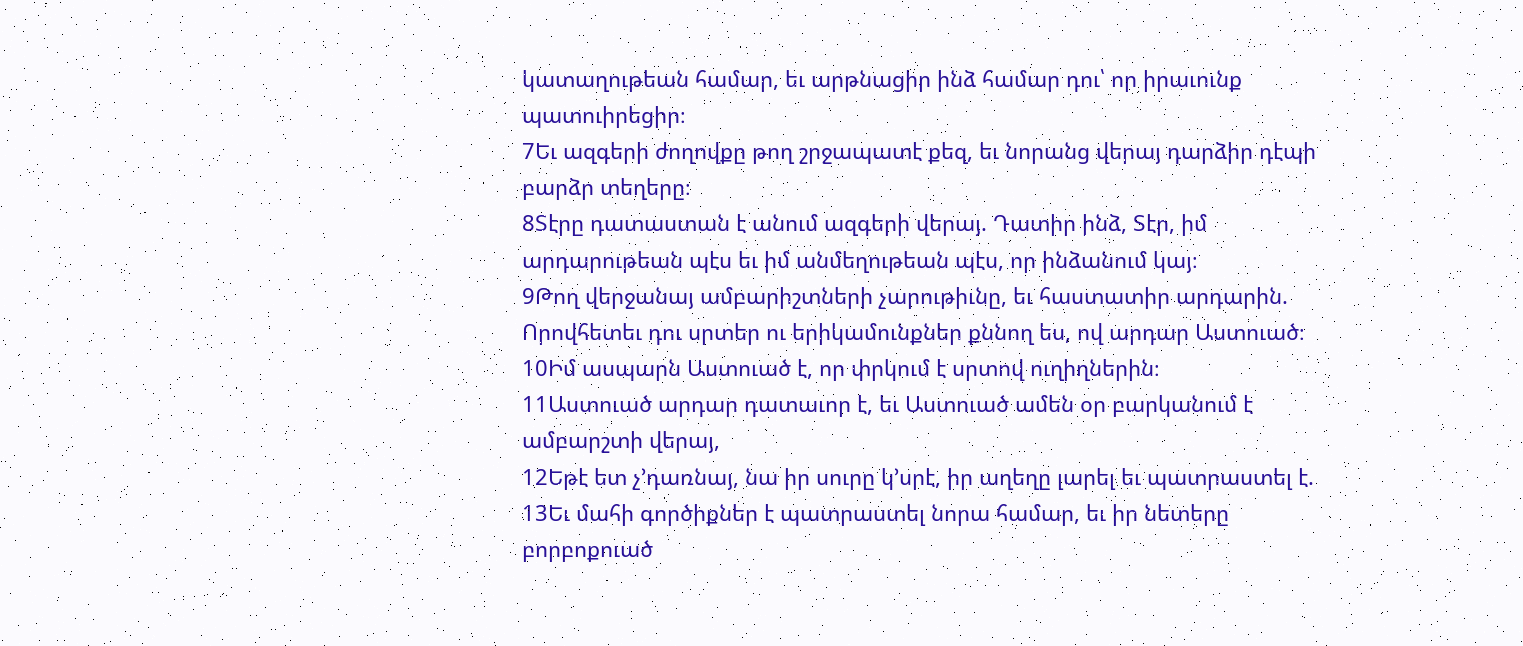կատաղութեան համար, եւ արթնացիր ինձ համար դու՝ որ իրաւունք պատուիրեցիր։
7Եւ ազգերի ժողովքը թող շրջապատէ քեզ, եւ նորանց վերայ դարձիր դէպի բարձր տեղերը։
8Տէրը դատաստան է անում ազգերի վերայ. Դատիր ինձ, Տէր, իմ արդարութեան պէս եւ իմ անմեղութեան պէս, որ ինձանում կայ։
9Թող վերջանայ ամբարիշտների չարութիւնը, եւ հաստատիր արդարին. Որովհետեւ դու սրտեր ու երիկամունքներ քննող ես, ով արդար Աստուած։
10Իմ ասպարն Աստուած է, որ փրկում է սրտով ուղիղներին։
11Աստուած արդար դատաւոր է, եւ Աստուած ամեն օր բարկանում է ամբարշտի վերայ,
12Եթէ ետ չ’դառնայ, նա իր սուրը կ’սրէ, իր աղեղը լարել եւ պատրաստել է.
13Եւ մահի գործիքներ է պատրաստել նորա համար, եւ իր նետերը բորբոքուած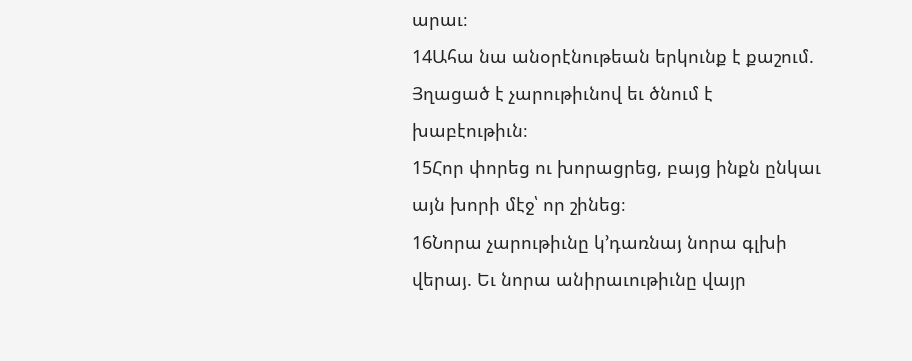արաւ։
14Ահա նա անօրէնութեան երկունք է քաշում. Յղացած է չարութիւնով եւ ծնում է խաբէութիւն։
15Հոր փորեց ու խորացրեց, բայց ինքն ընկաւ այն խորի մէջ՝ որ շինեց։
16Նորա չարութիւնը կ’դառնայ նորա գլխի վերայ. Եւ նորա անիրաւութիւնը վայր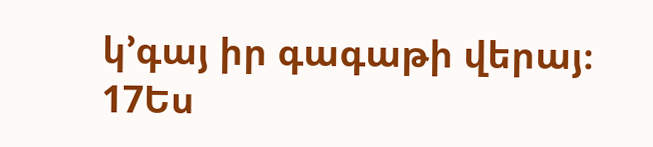կ’գայ իր գագաթի վերայ։
17Ես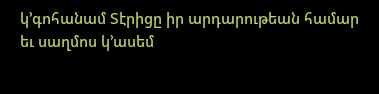կ’գոհանամ Տէրիցը իր արդարութեան համար եւ սաղմոս կ’ասեմ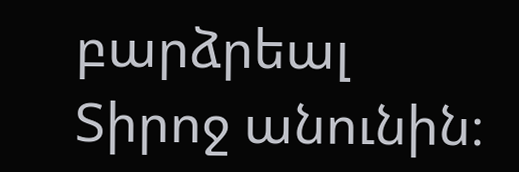բարձրեալ Տիրոջ անունին։